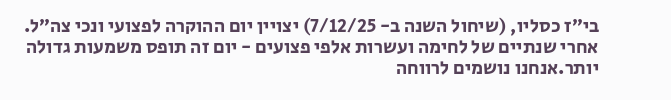בי״ז כסליו, (שיחול השנה ב- 7/12/25) יצויין יום ההוקרה לפצועי ונכי צה״ל.
אחרי שנתיים של לחימה ועשרות אלפי פצועים - יום זה תופס משמעות גדולה יותר.אנחנו נושמים לרווחה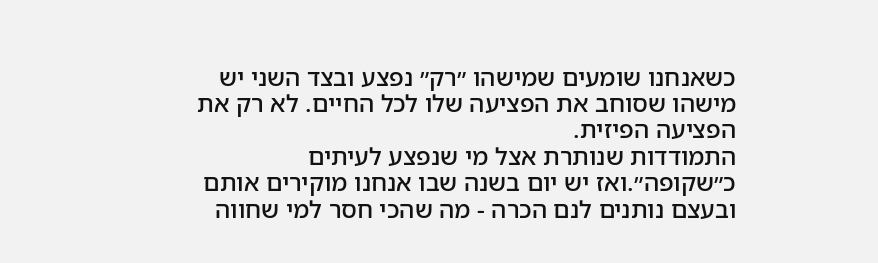כשאנחנו שומעים שמישהו ״רק״ נפצע ובצד השני יש מישהו שסוחב את הפציעה שלו לכל החיים. לא רק את הפציעה הפיזית.
התמודדות שנותרת אצל מי שנפצע לעיתים כ״שקופה״.ואז יש יום בשנה שבו אנחנו מוקירים אותם ובעצם נותנים לנם הכרה - מה שהכי חסר למי שחווה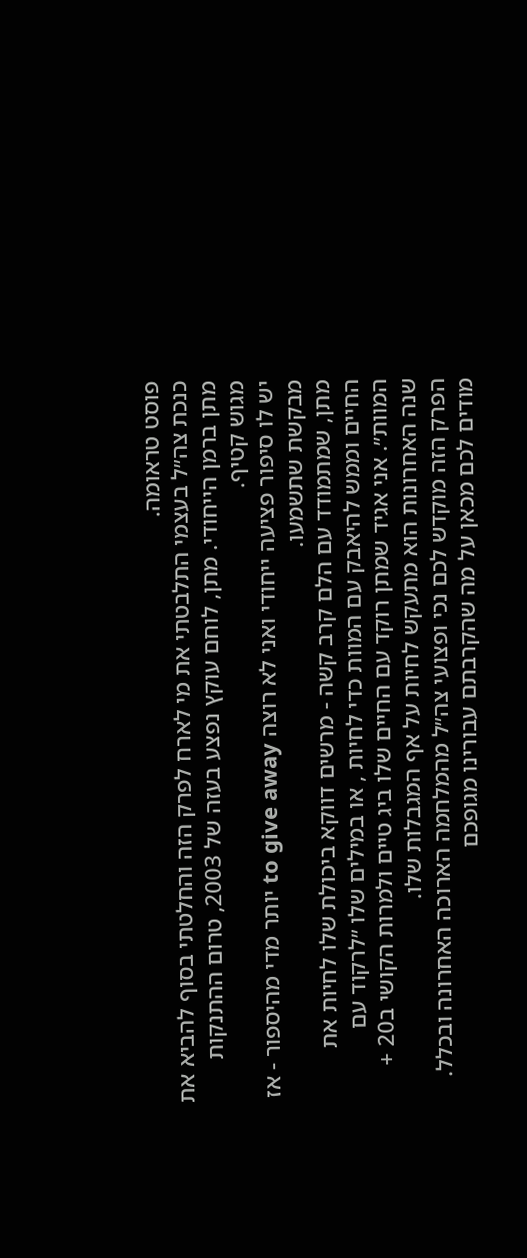פוסט טראומה.
כנכת צה״ל בעצמי התלבטתי את מי לארח לפרק הזה והחלטתי בסוף להביא את מתן ברמן הייחודי. מתן, לוחם עוקץ נפצע בעזה של 2003, טרום ההתנקות מגוש קטיף.
יש לו סיפור פציעה ייחודי ואני לא רוצה to give away יותר מדי מהיספור - אז מבקשת שתשמעו.
מתן, שמתמודד עם הלם קרב קשה - מרשים דווקא ביכולת שלו לחיות את החיים וממש להיאבק עם המוות כדי לחיות , או במילים שלו ״לרקוד עם המוות״. אני אגיד שמתן רוקד עם החיים שלו ביג טיים ולמרות הקושי ב20 + שנה האחרונות הוא מתעקש לחיות על אף המגבלות שלו.
הפרק הזה מוקדש לכם נכי ופצועי צה״ל מהמלחמה הארוכה האחרונה ובכלל. מודים לכם מכאן על מה שהקרבתם עבורינו מגופכם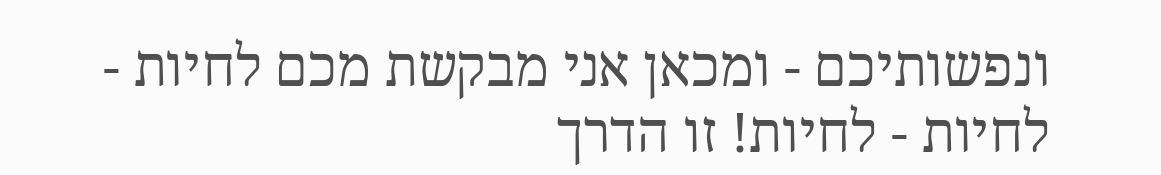ונפשותיכם - ומכאן אני מבקשת מכם לחיות - לחיות - לחיות! זו הדרך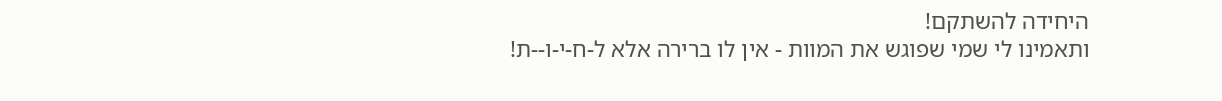היחידה להשתקם!
ותאמינו לי שמי שפוגש את המוות - אין לו ברירה אלא ל-ח-י-ו--ת!